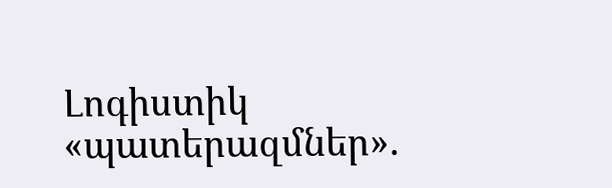Լոգիստիկ «պատերազմներ».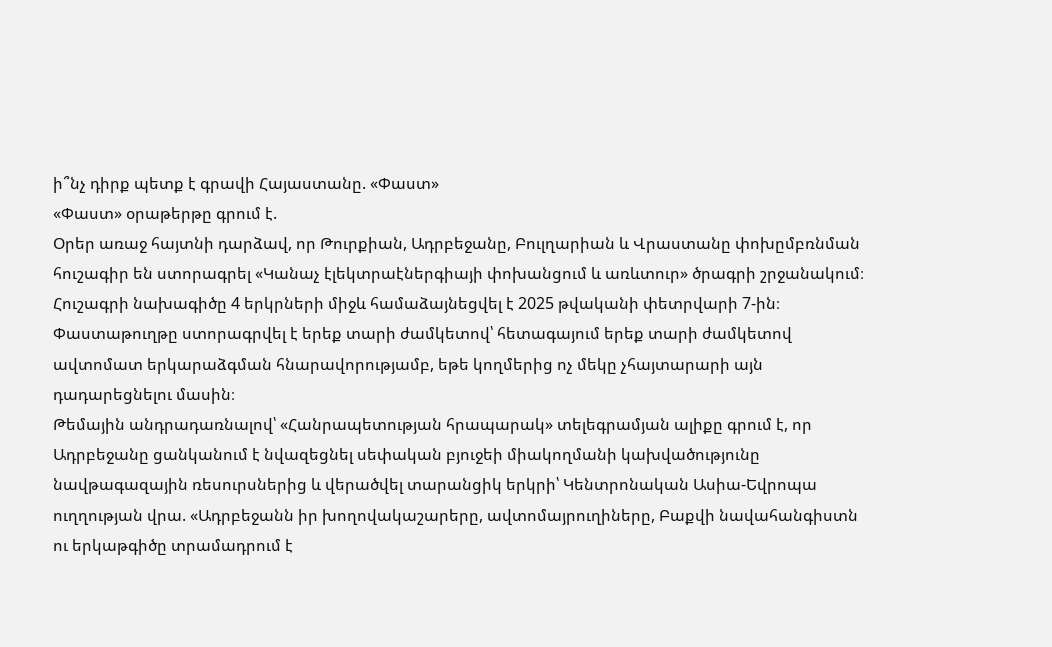ի՞նչ դիրք պետք է գրավի Հայաստանը. «Փաստ»
«Փաստ» օրաթերթը գրում է.
Օրեր առաջ հայտնի դարձավ, որ Թուրքիան, Ադրբեջանը, Բուլղարիան և Վրաստանը փոխըմբռնման հուշագիր են ստորագրել «Կանաչ էլեկտրաէներգիայի փոխանցում և առևտուր» ծրագրի շրջանակում։
Հուշագրի նախագիծը 4 երկրների միջև համաձայնեցվել է 2025 թվականի փետրվարի 7-ին։ Փաստաթուղթը ստորագրվել է երեք տարի ժամկետով՝ հետագայում երեք տարի ժամկետով ավտոմատ երկարաձգման հնարավորությամբ, եթե կողմերից ոչ մեկը չհայտարարի այն դադարեցնելու մասին։
Թեմային անդրադառնալով՝ «Հանրապետության հրապարակ» տելեգրամյան ալիքը գրում է, որ Ադրբեջանը ցանկանում է նվազեցնել սեփական բյուջեի միակողմանի կախվածությունը նավթագազային ռեսուրսներից և վերածվել տարանցիկ երկրի՝ Կենտրոնական Ասիա-Եվրոպա ուղղության վրա. «Ադրբեջանն իր խողովակաշարերը, ավտոմայրուղիները, Բաքվի նավահանգիստն ու երկաթգիծը տրամադրում է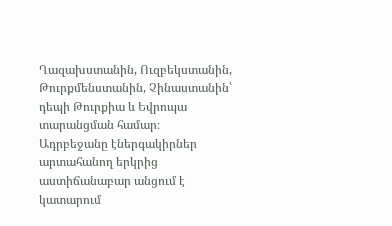Ղազախստանին, Ուզբեկստանին, Թուրքմենստանին, Չինաստանին՝ դեպի Թուրքիա և Եվրոպա տարանցման համար։
Ադրբեջանը էներգակիրներ արտահանող երկրից աստիճանաբար անցում է կատարում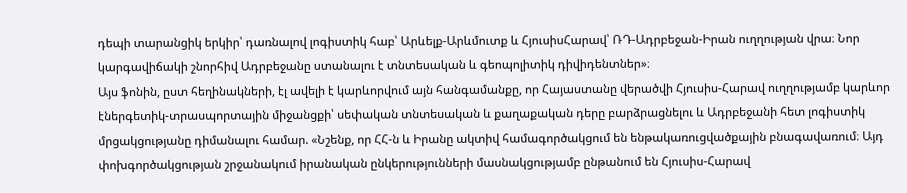դեպի տարանցիկ երկիր՝ դառնալով լոգիստիկ հաբ՝ Արևելք-Արևմուտք և ՀյուսիսՀարավ՝ ՌԴ-Ադրբեջան-Իրան ուղղության վրա։ Նոր կարգավիճակի շնորհիվ Ադրբեջանը ստանալու է տնտեսական և գեոպոլիտիկ դիվիդենտներ»։
Այս ֆոնին, ըստ հեղինակների, էլ ավելի է կարևորվում այն հանգամանքը, որ Հայաստանը վերածվի Հյուսիս-Հարավ ուղղությամբ կարևոր էներգետիկ-տրասպորտային միջանցքի՝ սեփական տնտեսական և քաղաքական դերը բարձրացնելու և Ադրբեջանի հետ լոգիստիկ մրցակցությանը դիմանալու համար. «Նշենք, որ ՀՀ-ն և Իրանը ակտիվ համագործակցում են ենթակառուցվածքային բնագավառում։ Այդ փոխգործակցության շրջանակում իրանական ընկերությունների մասնակցությամբ ընթանում են Հյուսիս-Հարավ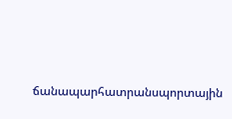ճանապարհատրանսպորտային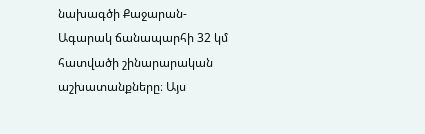նախագծի Քաջարան-Ագարակ ճանապարհի 32 կմ հատվածի շինարարական աշխատանքները։ Այս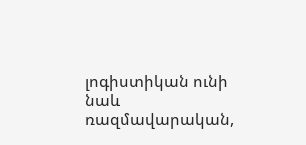լոգիստիկան ունի նաև ռազմավարական,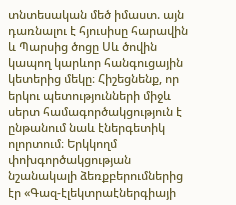տնտեսական մեծ իմաստ. այն դառնալու է հյուսիսը հարավին և Պարսից ծոցը Սև ծովին կապող կարևոր հանգուցային կետերից մեկը։ Հիշեցնենք, որ երկու պետությունների միջև սերտ համագործակցություն է ընթանում նաև էներգետիկ ոլորտում։ Երկկողմ փոխգործակցության նշանակալի ձեռքբերումներից էր «Գազ-էլեկտրաէներգիայի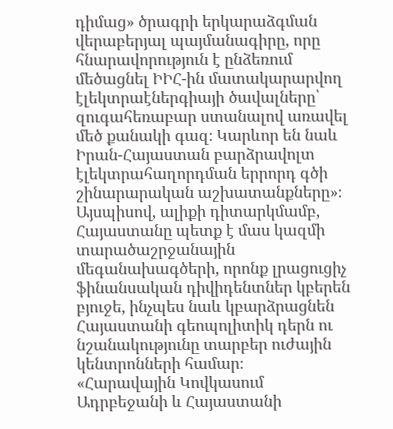դիմաց» ծրագրի երկարաձգման վերաբերյալ պայմանագիրը, որը հնարավորություն է ընձեռում մեծացնել ԻԻՀ-ին մատակարարվող էլեկտրաէներգիայի ծավալները՝ զուգահեռաբար ստանալով առավել մեծ քանակի գազ։ Կարևոր են նաև Իրան-Հայաստան բարձրավոլտ էլեկտրահաղորդման երրորդ գծի շինարարական աշխատանքները»։
Այսպիսով, ալիքի դիտարկմամբ, Հայաստանը պետք է մաս կազմի տարածաշրջանային մեգանախագծերի, որոնք լրացուցիչ ֆինանսական դիվիդենտներ կբերեն բյուջե, ինչպես նաև կբարձրացնեն Հայաստանի գեոպոլիտիկ դերն ու նշանակությունը տարբեր ուժային կենտրոնների համար։
«Հարավային Կովկասում Ադրբեջանի և Հայաստանի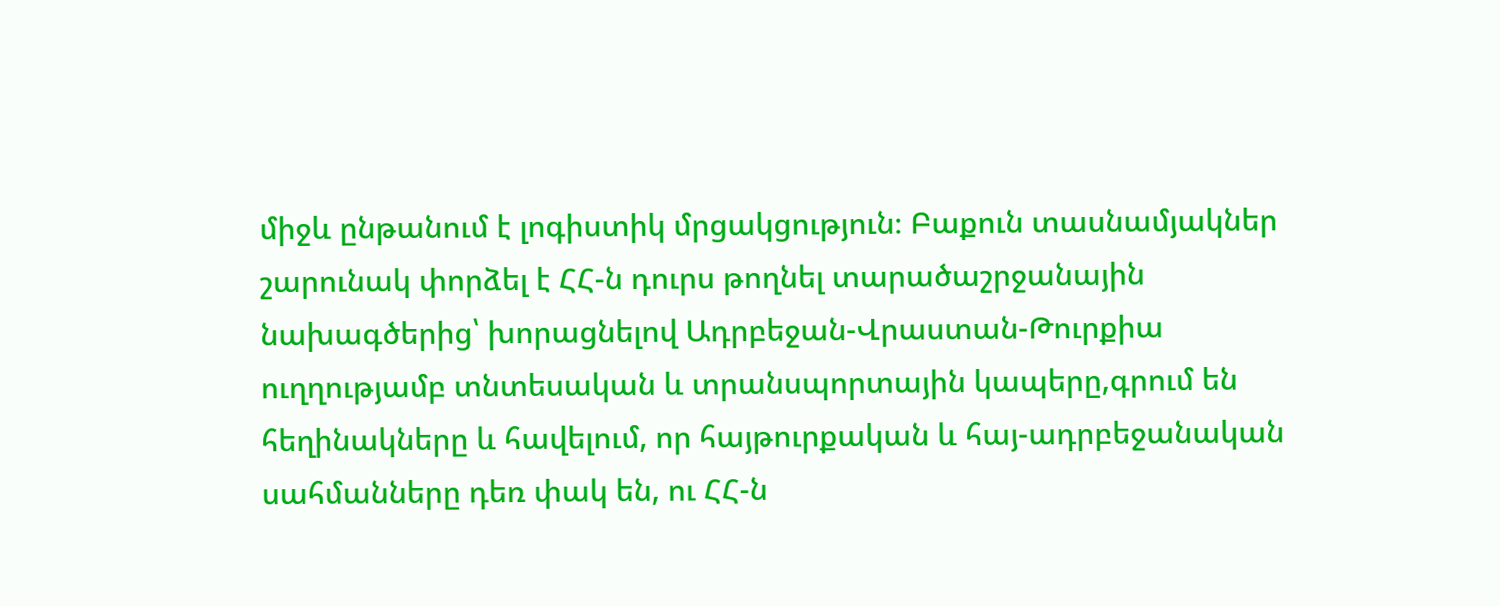միջև ընթանում է լոգիստիկ մրցակցություն։ Բաքուն տասնամյակներ շարունակ փորձել է ՀՀ-ն դուրս թողնել տարածաշրջանային նախագծերից՝ խորացնելով Ադրբեջան-Վրաստան-Թուրքիա ուղղությամբ տնտեսական և տրանսպորտային կապերը,գրում են հեղինակները և հավելում, որ հայթուրքական և հայ-ադրբեջանական սահմանները դեռ փակ են, ու ՀՀ-ն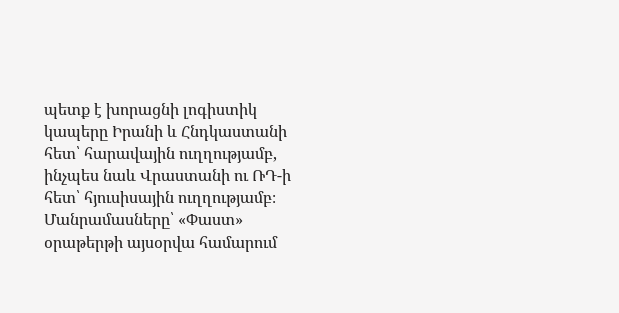պետք է խորացնի լոգիստիկ կապերը Իրանի և Հնդկաստանի հետ՝ հարավային ուղղությամբ, ինչպես նաև Վրաստանի ու ՌԴ-ի հետ՝ հյուսիսային ուղղությամբ։
Մանրամասները՝ «Փաստ» օրաթերթի այսօրվա համարում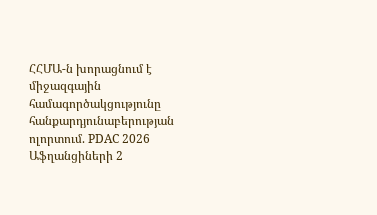ՀՀՄԱ-ն խորացնում է միջազգային համագործակցությունը հանքարդյունաբերության ոլորտում. PDAC 2026
Աֆղանցիների 2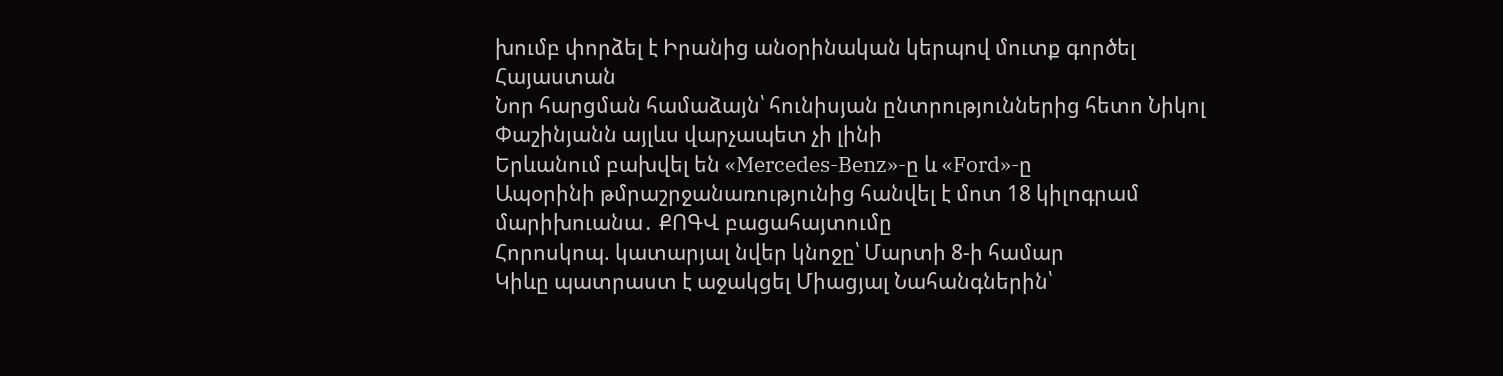խումբ փորձել է Իրանից անօրինական կերպով մուտք գործել Հայաստան
Նոր հարցման համաձայն՝ հունիսյան ընտրություններից հետո Նիկոլ Փաշինյանն այլևս վարչապետ չի լինի
Երևանում բախվել են «Mercedes-Benz»-ը և «Ford»-ը
Ապօրինի թմրաշրջանառությունից հանվել է մոտ 18 կիլոգրամ մարիխուանա․ ՔՈԳՎ բացահայտումը
Հորոսկոպ. կատարյալ նվեր կնոջը՝ Մարտի 8-ի համար
Կիևը պատրաստ է աջակցել Միացյալ Նահանգներին՝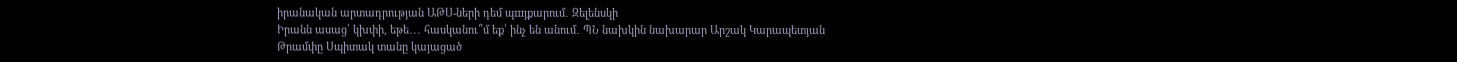իրանական արտադրության ԱԹՍ-ների դեմ պшյքարում․ Զելենսկի
Իրանն ասաց՝ կխփի, եթե․․․ հասկանու՞մ եք՝ ինչ են անում․ ՊՆ նախկին նախարար Արշակ Կարապետյան
Թրամփը Սպիտակ տանը կայացած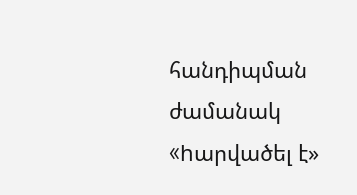հանդիպման ժամանակ «hարվածել է»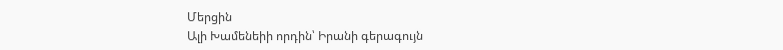Մերցին
Ալի Խամենեիի որդին՝ Իրանի գերագույն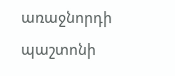առաջնորդի պաշտոնի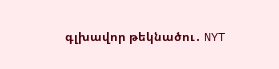գլխավոր թեկնածու․ NYT